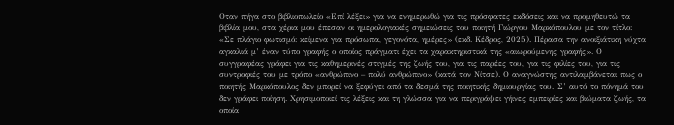Οταν πήγα στο βιβλιοπωλείο «Επί λέξει» για να ενημερωθώ για τις πρόσφατες εκδόσεις και να προμηθευτώ τα βιβλία μου, στα χέρια μου έπεσαν οι ημερολογιακές σημειώσεις του ποιητή Γιώργου Μαρκόπουλου με τον τίτλο: «Σε πλάγιο φωτισμό: κείμενα για πρόσωπα, γεγονότα, ημέρες» (εκδ. Κέδρος, 2025). Πέρασα την ανοιξιάτικη νύχτα αγκαλιά μ’ έναν τύπο γραφής ο οποίος πράγματι έχει τα χαρακτηριστικά της «αιωρούμενης γραφής». Ο συγγραφέας γράφει για τις καθημερινές στιγμές της ζωής του, για τις παρέες του, για τις φιλίες του, για τις συντροφιές του με τρόπο «ανθρώπινο – πολύ ανθρώπινο» (κατά τον Nίτσε). Ο αναγνώστης αντιλαμβάνεται πως ο ποιητής Μαρκόπουλος δεν μπορεί να ξεφύγει από τα δεσμά της ποιητικής δημιουργίας του. Σ’ αυτό το πόνημά του δεν γράφει ποίηση. Χρησιμοποιεί τις λέξεις και τη γλώσσα για να περιγράψει γήινες εμπειρίες και βιώματα ζωής, τα οποία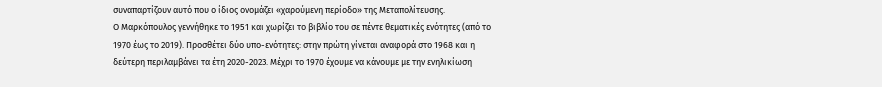συναπαρτίζουν αυτό που ο ίδιος ονομάζει «χαρούμενη περίοδο» της Μεταπολίτευσης.
Ο Μαρκόπουλος γεννήθηκε το 1951 και χωρίζει το βιβλίο του σε πέντε θεματικές ενότητες (από το 1970 έως το 2019). Προσθέτει δύο υπο-ενότητες: στην πρώτη γίνεται αναφορά στο 1968 και η δεύτερη περιλαμβάνει τα έτη 2020-2023. Μέχρι το 1970 έχουμε να κάνουμε με την ενηλικίωση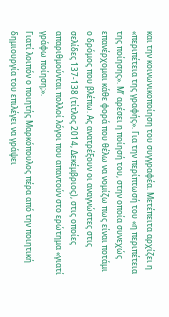και την κοινωνικοποίηση του συγγραφέα. Μετέπειτα αρχίζει η «περιπέτεια της γραφής». Για την περίπτωσή του «η περιπέτεια της ποίησης». Μ’ αρέσει η ποίησή του, στην οποία συνεχώς επανέρχομαι κάθε φορά που θέλω να νομίζω πως είναι ποτάμι ο δρόμος που βλέπω. Ας ανατρέξουν οι αναγνώστες στις σελίδες 137-138 (τίτλος 2014, Δεκέμβριος), στις οποίες απαριθμούνται πολλοί λόγοι που απαντούν στο ερώτημα «γιατί γράφω ποίηση;».
Γιατί λοιπόν ο ποιητής Μαρκόπουλος πέρα από την ποιητική δημιουργία του επιλέγει να γράψει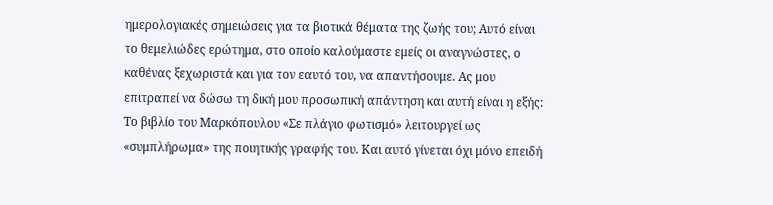ημερολογιακές σημειώσεις για τα βιοτικά θέματα της ζωής του; Αυτό είναι το θεμελιώδες ερώτημα, στο οποίο καλούμαστε εμείς οι αναγνώστες, ο καθένας ξεχωριστά και για τον εαυτό του, να απαντήσουμε. Ας μου επιτραπεί να δώσω τη δική μου προσωπική απάντηση και αυτή είναι η εξής: Το βιβλίο του Μαρκόπουλου «Σε πλάγιο φωτισμό» λειτουργεί ως «συμπλήρωμα» της ποιητικής γραφής του. Και αυτό γίνεται όχι μόνο επειδή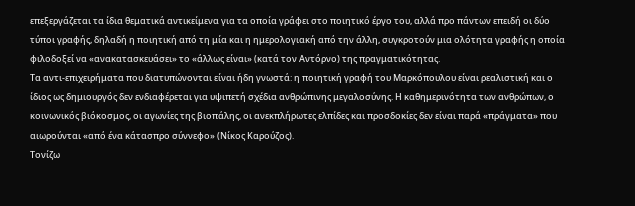επεξεργάζεται τα ίδια θεματικά αντικείμενα για τα οποία γράφει στο ποιητικό έργο του, αλλά προ πάντων επειδή οι δύο τύποι γραφής, δηλαδή η ποιητική από τη μία και η ημερολογιακή από την άλλη, συγκροτούν μια ολότητα γραφής η οποία φιλοδοξεί να «ανακατασκευάσει» το «άλλως είναι» (κατά τον Aντόρνο) της πραγματικότητας.
Τα αντι-επιχειρήματα που διατυπώνονται είναι ήδη γνωστά: η ποιητική γραφή του Μαρκόπουλου είναι ρεαλιστική και ο ίδιος ως δημιουργός δεν ενδιαφέρεται για υψιπετή σχέδια ανθρώπινης μεγαλοσύνης. Η καθημερινότητα των ανθρώπων, ο κοινωνικός βιόκοσμος, οι αγωνίες της βιοπάλης, οι ανεκπλήρωτες ελπίδες και προσδοκίες δεν είναι παρά «πράγματα» που αιωρούνται «από ένα κάτασπρο σύννεφο» (Νίκος Καρούζος).
Τονίζω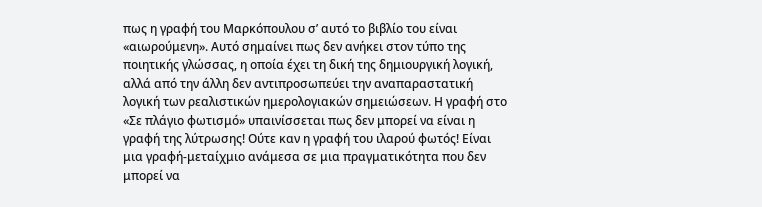πως η γραφή του Μαρκόπουλου σ’ αυτό το βιβλίο του είναι «αιωρούμενη». Αυτό σημαίνει πως δεν ανήκει στον τύπο της ποιητικής γλώσσας, η οποία έχει τη δική της δημιουργική λογική, αλλά από την άλλη δεν αντιπροσωπεύει την αναπαραστατική λογική των ρεαλιστικών ημερολογιακών σημειώσεων. Η γραφή στο «Σε πλάγιο φωτισμό» υπαινίσσεται πως δεν μπορεί να είναι η γραφή της λύτρωσης! Ούτε καν η γραφή του ιλαρού φωτός! Είναι μια γραφή-μεταίχμιο ανάμεσα σε μια πραγματικότητα που δεν μπορεί να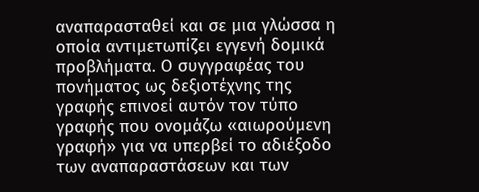αναπαρασταθεί και σε μια γλώσσα η οποία αντιμετωπίζει εγγενή δομικά προβλήματα. Ο συγγραφέας του πονήματος ως δεξιοτέχνης της γραφής επινοεί αυτόν τον τύπο γραφής που ονομάζω «αιωρούμενη γραφή» για να υπερβεί το αδιέξοδο των αναπαραστάσεων και των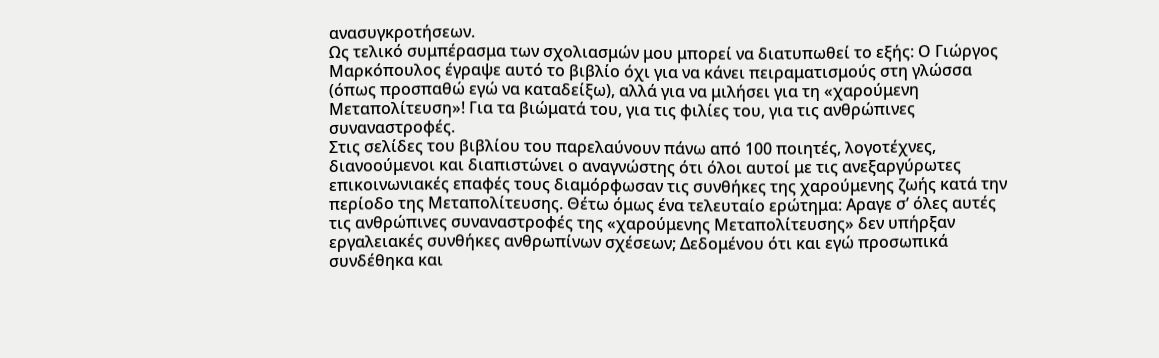ανασυγκροτήσεων.
Ως τελικό συμπέρασμα των σχολιασμών μου μπορεί να διατυπωθεί το εξής: Ο Γιώργος Μαρκόπουλος έγραψε αυτό το βιβλίο όχι για να κάνει πειραματισμούς στη γλώσσα (όπως προσπαθώ εγώ να καταδείξω), αλλά για να μιλήσει για τη «χαρούμενη Μεταπολίτευση»! Για τα βιώματά του, για τις φιλίες του, για τις ανθρώπινες συναναστροφές.
Στις σελίδες του βιβλίου του παρελαύνουν πάνω από 100 ποιητές, λογοτέχνες, διανοούμενοι και διαπιστώνει ο αναγνώστης ότι όλοι αυτοί με τις ανεξαργύρωτες επικοινωνιακές επαφές τους διαμόρφωσαν τις συνθήκες της χαρούμενης ζωής κατά την περίοδο της Μεταπολίτευσης. Θέτω όμως ένα τελευταίο ερώτημα: Αραγε σ’ όλες αυτές τις ανθρώπινες συναναστροφές της «χαρούμενης Μεταπολίτευσης» δεν υπήρξαν εργαλειακές συνθήκες ανθρωπίνων σχέσεων; Δεδομένου ότι και εγώ προσωπικά συνδέθηκα και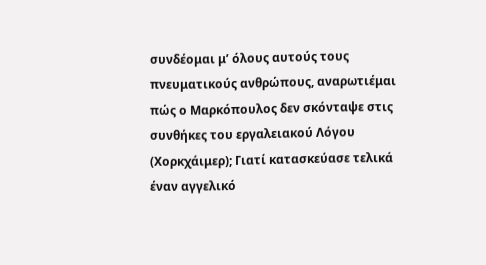συνδέομαι μ’ όλους αυτούς τους πνευματικούς ανθρώπους, αναρωτιέμαι πώς ο Μαρκόπουλος δεν σκόνταψε στις συνθήκες του εργαλειακού Λόγου (Χορκχάιμερ); Γιατί κατασκεύασε τελικά έναν αγγελικό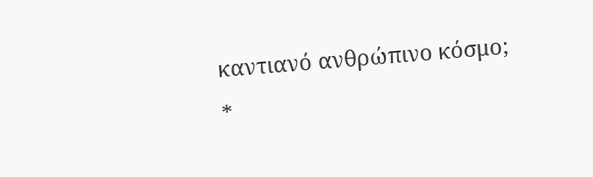καντιανό ανθρώπινο κόσμο;
*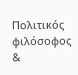Πολιτικός φιλόσοφος &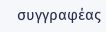συγγραφέας